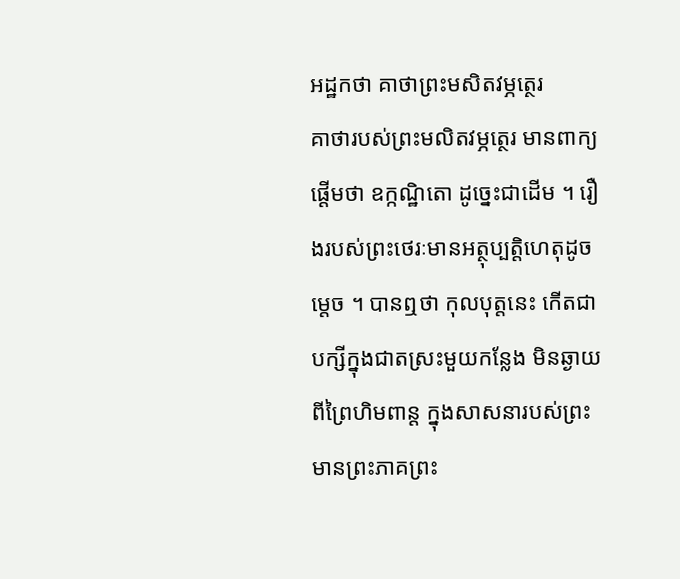អដ្ឋកថា គាថាព្រះមសិតវម្ភត្ថេរ
គាថារបស់ព្រះមលិតវម្ភត្ថេរ មានពាក្យផ្តើមថា ឧក្កណ្ឋិតោ ដូច្នេះជាដើម ។ រឿងរបស់ព្រះថេរៈមានអត្ថុប្បត្តិហេតុដូចម្តេច ។ បានឮថា កុលបុត្តនេះ កើតជាបក្សីក្នុងជាតស្រះមួយកន្លែង មិនឆ្ងាយ ពីព្រៃហិមពាន្ត ក្នុងសាសនារបស់ព្រះមានព្រះភាគព្រះ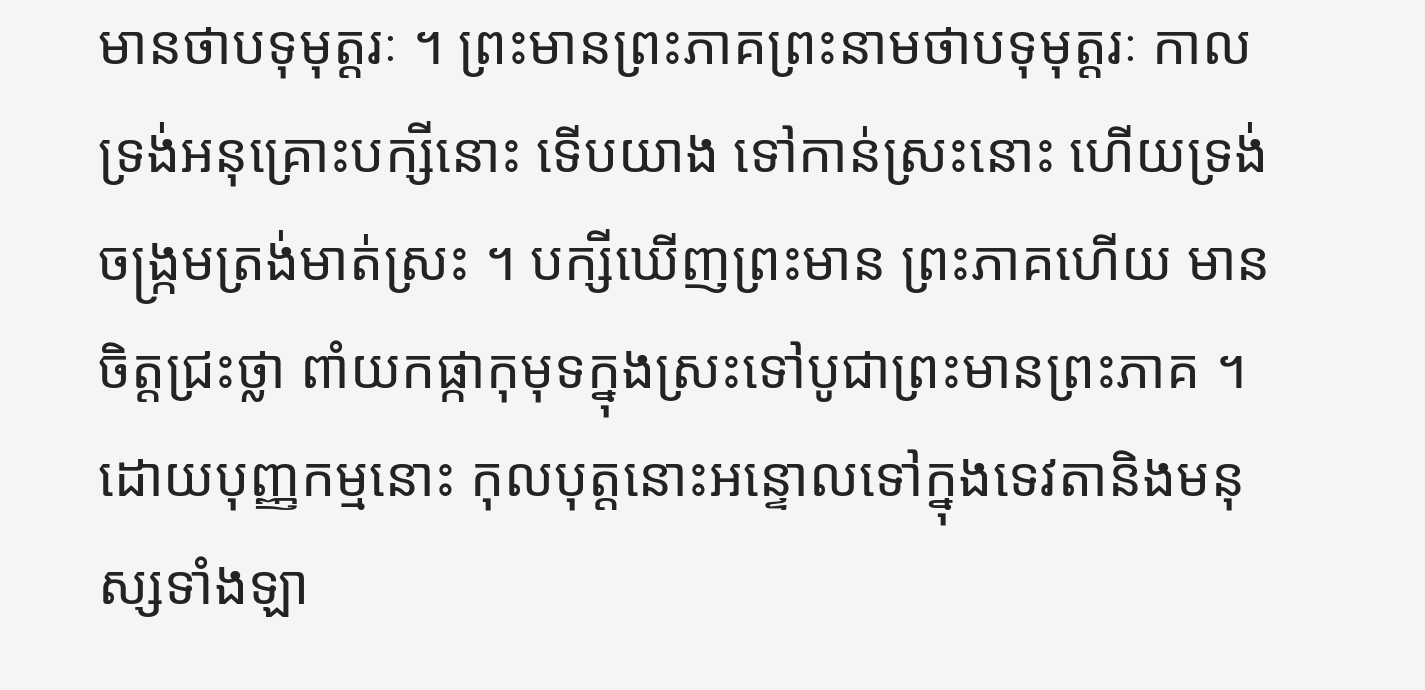មានថាបទុមុត្តរៈ ។ ព្រះមានព្រះភាគព្រះនាមថាបទុមុត្តរៈ កាលទ្រង់អនុគ្រោះបក្សីនោះ ទើបយាង ទៅកាន់ស្រះនោះ ហើយទ្រង់ចង្រ្កមត្រង់មាត់ស្រះ ។ បក្សីឃើញព្រះមាន ព្រះភាគហើយ មានចិត្តជ្រះថ្លា ពាំយកផ្កាកុមុទក្នុងស្រះទៅបូជាព្រះមានព្រះភាគ ។ ដោយបុញ្ញកម្មនោះ កុលបុត្តនោះអន្ទោលទៅក្នុងទេវតានិងមនុស្សទាំងឡា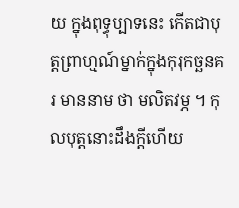យ ក្នុងពុទ្ធុប្បាទនេះ កើតជាបុត្តព្រាហ្មណ៍ម្នាក់ក្នុងកុរុកច្ឆនគរ មាននាម ថា មលិតវម្ភ ។ កុលបុត្តនោះដឹងក្តីហើយ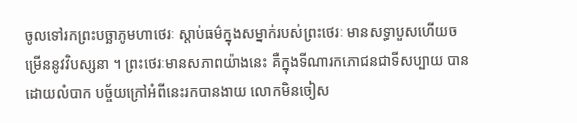ចូលទៅរកព្រះបច្ឆាភូមហាថេរៈ ស្តាប់ធម៌ក្នុងសម្នាក់របស់ព្រះថេរៈ មានសទ្ធាបួសហើយចម្រើននូវវិបស្សនា ។ ព្រះថេរៈមានសភាពយ៉ាងនេះ គឺក្នុងទីណារកភោជនជាទីសប្បាយ បានដោយលំបាក បច្ច័យក្រៅអំពីនេះរកបានងាយ លោកមិនចៀស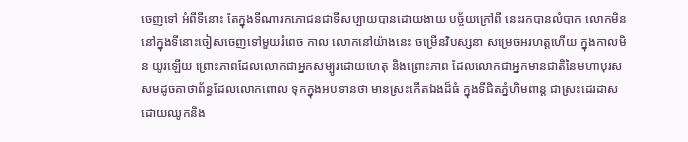ចេញទៅ អំពីទីនោះ តែក្នុងទីណារកភោជនជាទីសប្បាយបានដោយងាយ បច្ច័យក្រៅពី នេះរកបានលំបាក លោកមិននៅក្នុងទីនោះចៀសចេញទៅមួយរំពេច កាល លោកនៅយ៉ាងនេះ ចម្រើនវិបស្សនា សម្រេចអរហត្តហើយ ក្នុងកាលមិន យូរឡើយ ព្រោះភាពដែលលោកជាអ្នកសម្បូរដោយហេតុ និងព្រោះភាព ដែលលោកជាអ្នកមានជាតិនៃមហាបុរស សមដូចគាថាព័ន្ធដែលលោកពោល ទុកក្នុងអបទានថា មានស្រះកើតឯងដ៏ធំ ក្នុងទីជិតភ្នំហិមពាន្ត ជាស្រះដេរដាស ដោយឈូកនិង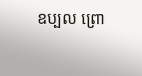ឧប្បល ព្រោ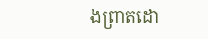ងព្រាតដោ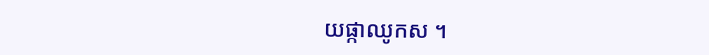យផ្កាឈូកស ។